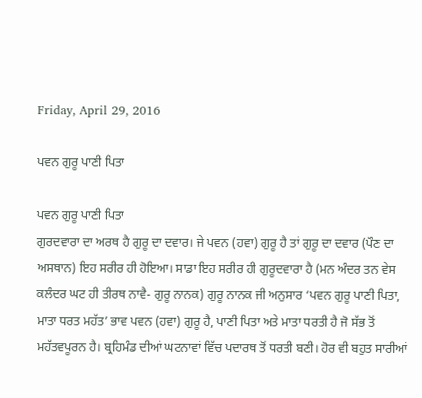Friday, April 29, 2016

ਪਵਨ ਗੁਰੂ ਪਾਣੀ ਪਿਤਾ

ਪਵਨ ਗੁਰੂ ਪਾਣੀ ਪਿਤਾ
ਗੁਰਦਵਾਰਾ ਦਾ ਅਰਥ ਹੈ ਗੁਰੂ ਦਾ ਦਵਾਰ। ਜੇ ਪਵਨ (ਹਵਾ) ਗੁਰੂ ਹੈ ਤਾਂ ਗੁਰੂ ਦਾ ਦਵਾਰ (ਪੌਣ ਦਾ ਅਸਥਾਨ) ਇਹ ਸਰੀਰ ਹੀ ਹੋਇਆ। ਸਾਡਾ ਇਹ ਸਰੀਰ ਹੀ ਗੁਰੂਦਵਾਰਾ ਹੈ (ਮਨ ਅੰਦਰ ਤਨ ਵੇਸ ਕਲੰਦਰ ਘਟ ਹੀ ਤੀਰਥ ਨਾਵੈ- ਗੁਰੂ ਨਾਨਕ) ਗੁਰੂ ਨਾਨਕ ਜੀ ਅਨੁਸਾਰ ‘ਪਵਨ ਗੁਰੂ ਪਾਣੀ ਪਿਤਾ, ਮਾਤਾ ਧਰਤ ਮਹੱਤ’ ਭਾਵ ਪਵਨ (ਹਵਾ) ਗੁਰੂ ਹੈ, ਪਾਣੀ ਪਿਤਾ ਅਤੇ ਮਾਤਾ ਧਰਤੀ ਹੈ ਜੋ ਸੱਭ ਤੋਂ ਮਹੱਤਵਪੂਰਨ ਹੈ। ਬ੍ਰਹਿਮੰਡ ਦੀਆਂ ਘਟਨਾਵਾਂ ਵਿੱਚ ਪਦਾਰਥ ਤੋਂ ਧਰਤੀ ਬਣੀ। ਹੋਰ ਵੀ ਬਹੁਤ ਸਾਰੀਆਂ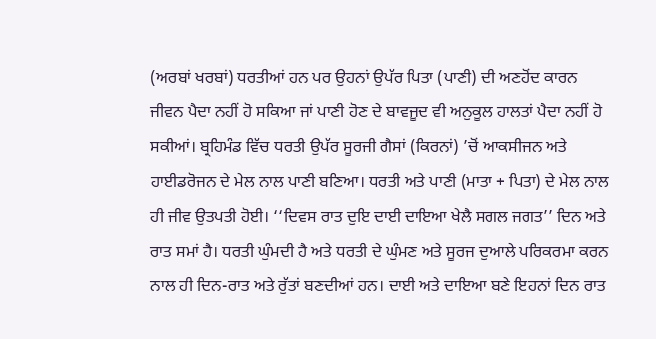(ਅਰਬਾਂ ਖਰਬਾਂ) ਧਰਤੀਆਂ ਹਨ ਪਰ ਉਹਨਾਂ ਉਪੱਰ ਪਿਤਾ (ਪਾਣੀ) ਦੀ ਅਣਹੋਂਦ ਕਾਰਨ ਜੀਵਨ ਪੈਦਾ ਨਹੀਂ ਹੋ ਸਕਿਆ ਜਾਂ ਪਾਣੀ ਹੋਣ ਦੇ ਬਾਵਜੂਦ ਵੀ ਅਨੁਕੂਲ ਹਾਲਤਾਂ ਪੈਦਾ ਨਹੀਂ ਹੋ ਸਕੀਆਂ। ਬ੍ਰਹਿਮੰਡ ਵਿੱਚ ਧਰਤੀ ਉਪੱਰ ਸੂਰਜੀ ਗੈਸਾਂ (ਕਿਰਨਾਂ) ’ਚੋਂ ਆਕਸੀਜਨ ਅਤੇ ਹਾਈਡਰੋਜਨ ਦੇ ਮੇਲ ਨਾਲ ਪਾਣੀ ਬਣਿਆ। ਧਰਤੀ ਅਤੇ ਪਾਣੀ (ਮਾਤਾ + ਪਿਤਾ) ਦੇ ਮੇਲ ਨਾਲ ਹੀ ਜੀਵ ਉਤਪਤੀ ਹੋਈ। ‘‘ਦਿਵਸ ਰਾਤ ਦੁਇ ਦਾਈ ਦਾਇਆ ਖੇਲੈ ਸਗਲ ਜਗਤ’’ ਦਿਨ ਅਤੇ ਰਾਤ ਸਮਾਂ ਹੈ। ਧਰਤੀ ਘੁੰਮਦੀ ਹੈ ਅਤੇ ਧਰਤੀ ਦੇ ਘੁੰਮਣ ਅਤੇ ਸੂਰਜ ਦੁਆਲੇ ਪਰਿਕਰਮਾ ਕਰਨ ਨਾਲ ਹੀ ਦਿਨ-ਰਾਤ ਅਤੇ ਰੁੱਤਾਂ ਬਣਦੀਆਂ ਹਨ। ਦਾਈ ਅਤੇ ਦਾਇਆ ਬਣੇ ਇਹਨਾਂ ਦਿਨ ਰਾਤ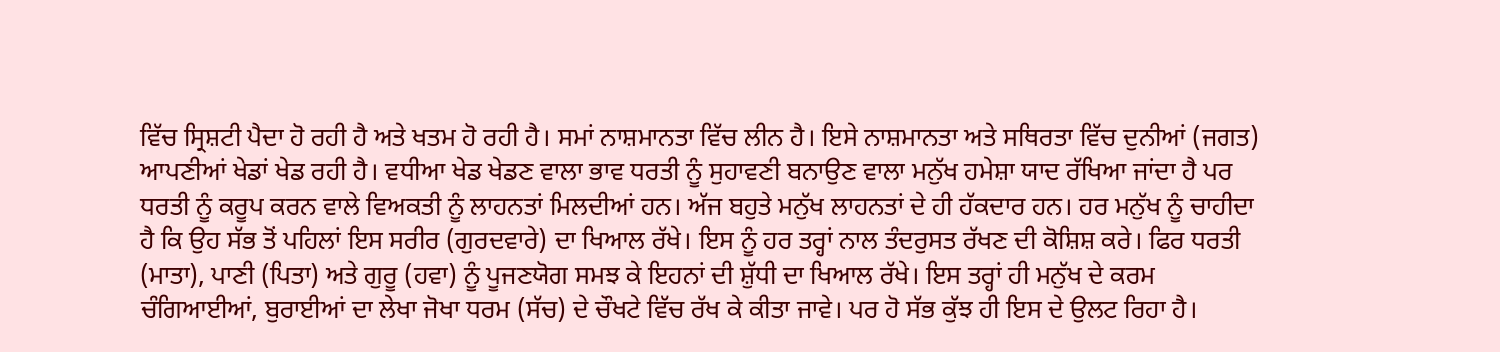ਵਿੱਚ ਸ੍ਰਿਸ਼ਟੀ ਪੈਦਾ ਹੋ ਰਹੀ ਹੈ ਅਤੇ ਖਤਮ ਹੋ ਰਹੀ ਹੈ। ਸਮਾਂ ਨਾਸ਼ਮਾਨਤਾ ਵਿੱਚ ਲੀਨ ਹੈ। ਇਸੇ ਨਾਸ਼ਮਾਨਤਾ ਅਤੇ ਸਥਿਰਤਾ ਵਿੱਚ ਦੁਨੀਆਂ (ਜਗਤ) ਆਪਣੀਆਂ ਖੇਡਾਂ ਖੇਡ ਰਹੀ ਹੈ। ਵਧੀਆ ਖੇਡ ਖੇਡਣ ਵਾਲਾ ਭਾਵ ਧਰਤੀ ਨੂੰ ਸੁਹਾਵਣੀ ਬਨਾਉਣ ਵਾਲਾ ਮਨੁੱਖ ਹਮੇਸ਼ਾ ਯਾਦ ਰੱਖਿਆ ਜਾਂਦਾ ਹੈ ਪਰ ਧਰਤੀ ਨੂੰ ਕਰੂਪ ਕਰਨ ਵਾਲੇ ਵਿਅਕਤੀ ਨੂੰ ਲਾਹਨਤਾਂ ਮਿਲਦੀਆਂ ਹਨ। ਅੱਜ ਬਹੁਤੇ ਮਨੁੱਖ ਲਾਹਨਤਾਂ ਦੇ ਹੀ ਹੱਕਦਾਰ ਹਨ। ਹਰ ਮਨੁੱਖ ਨੂੰ ਚਾਹੀਦਾ ਹੈ ਕਿ ਉਹ ਸੱਭ ਤੋਂ ਪਹਿਲਾਂ ਇਸ ਸਰੀਰ (ਗੁਰਦਵਾਰੇ) ਦਾ ਖਿਆਲ ਰੱਖੇ। ਇਸ ਨੂੰ ਹਰ ਤਰ੍ਹਾਂ ਨਾਲ ਤੰਦਰੁਸਤ ਰੱਖਣ ਦੀ ਕੋਸ਼ਿਸ਼ ਕਰੇ। ਫਿਰ ਧਰਤੀ (ਮਾਤਾ), ਪਾਣੀ (ਪਿਤਾ) ਅਤੇ ਗੁਰੂ (ਹਵਾ) ਨੂੰ ਪੂਜਣਯੋਗ ਸਮਝ ਕੇ ਇਹਨਾਂ ਦੀ ਸ਼ੁੱਧੀ ਦਾ ਖਿਆਲ ਰੱਖੇ। ਇਸ ਤਰ੍ਹਾਂ ਹੀ ਮਨੁੱਖ ਦੇ ਕਰਮ ਚੰਗਿਆਈਆਂ, ਬੁਰਾਈਆਂ ਦਾ ਲੇਖਾ ਜੋਖਾ ਧਰਮ (ਸੱਚ) ਦੇ ਚੌਖਟੇ ਵਿੱਚ ਰੱਖ ਕੇ ਕੀਤਾ ਜਾਵੇ। ਪਰ ਹੋ ਸੱਭ ਕੁੱਝ ਹੀ ਇਸ ਦੇ ਉਲਟ ਰਿਹਾ ਹੈ।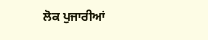ਲੋਕ ਪੁਜਾਰੀਆਂ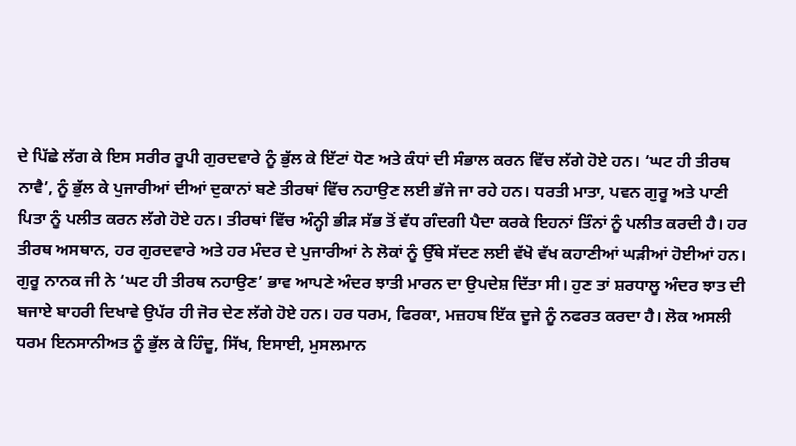ਦੇ ਪਿੱਛੇ ਲੱਗ ਕੇ ਇਸ ਸਰੀਰ ਰੂਪੀ ਗੁਰਦਵਾਰੇ ਨੂੰ ਭੁੱਲ ਕੇ ਇੱਟਾਂ ਧੋਣ ਅਤੇ ਕੰਧਾਂ ਦੀ ਸੰਭਾਲ ਕਰਨ ਵਿੱਚ ਲੱਗੇ ਹੋਏ ਹਨ। ‘ਘਟ ਹੀ ਤੀਰਥ ਨਾਵੈ’, ਨੂੰ ਭੁੱਲ ਕੇ ਪੁਜਾਰੀਆਂ ਦੀਆਂ ਦੁਕਾਨਾਂ ਬਣੇ ਤੀਰਥਾਂ ਵਿੱਚ ਨਹਾਉਣ ਲਈ ਭੱਜੇ ਜਾ ਰਹੇ ਹਨ। ਧਰਤੀ ਮਾਤਾ, ਪਵਨ ਗੁਰੂ ਅਤੇ ਪਾਣੀ ਪਿਤਾ ਨੂੰ ਪਲੀਤ ਕਰਨ ਲੱਗੇ ਹੋਏ ਹਨ। ਤੀਰਥਾਂ ਵਿੱਚ ਅੰਨ੍ਹੀ ਭੀੜ ਸੱਭ ਤੋਂ ਵੱਧ ਗੰਦਗੀ ਪੈਦਾ ਕਰਕੇ ਇਹਨਾਂ ਤਿੰਨਾਂ ਨੂੰ ਪਲੀਤ ਕਰਦੀ ਹੈ। ਹਰ ਤੀਰਥ ਅਸਥਾਨ, ਹਰ ਗੁਰਦਵਾਰੇ ਅਤੇ ਹਰ ਮੰਦਰ ਦੇ ਪੁਜਾਰੀਆਂ ਨੇ ਲੋਕਾਂ ਨੂੰ ਉੱਥੇ ਸੱਦਣ ਲਈ ਵੱਖੋ ਵੱਖ ਕਹਾਣੀਆਂ ਘੜੀਆਂ ਹੋਈਆਂ ਹਨ। ਗੁਰੂ ਨਾਨਕ ਜੀ ਨੇ ‘ਘਟ ਹੀ ਤੀਰਥ ਨਹਾਉਣ’ ਭਾਵ ਆਪਣੇ ਅੰਦਰ ਝਾਤੀ ਮਾਰਨ ਦਾ ਉਪਦੇਸ਼ ਦਿੱਤਾ ਸੀ। ਹੁਣ ਤਾਂ ਸ਼ਰਧਾਲੂ ਅੰਦਰ ਝਾਤ ਦੀ ਬਜਾਏ ਬਾਹਰੀ ਦਿਖਾਵੇ ਉਪੱਰ ਹੀ ਜੋਰ ਦੇਣ ਲੱਗੇ ਹੋਏ ਹਨ। ਹਰ ਧਰਮ, ਫਿਰਕਾ, ਮਜ਼ਹਬ ਇੱਕ ਦੂਜੇ ਨੂੰ ਨਫਰਤ ਕਰਦਾ ਹੈ। ਲੋਕ ਅਸਲੀ ਧਰਮ ਇਨਸਾਨੀਅਤ ਨੂੰ ਭੁੱਲ ਕੇ ਹਿੰਦੂ, ਸਿੱਖ, ਇਸਾਈ, ਮੁਸਲਮਾਨ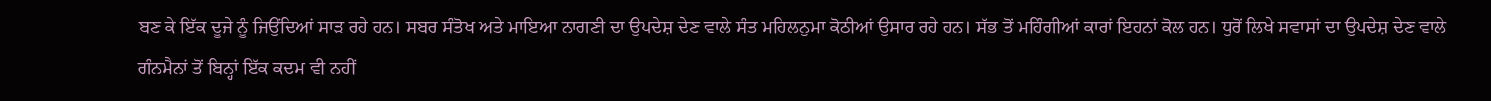ਬਣ ਕੇ ਇੱਕ ਦੂਜੇ ਨੂੰ ਜਿਉਂਦਿਆਂ ਸਾੜ ਰਹੇ ਹਨ। ਸਬਰ ਸੰਤੋਖ ਅਤੇ ਮਾਇਆ ਨਾਗਣੀ ਦਾ ਉਪਦੇਸ਼ ਦੇਣ ਵਾਲੇ ਸੰਤ ਮਹਿਲਨੁਮਾ ਕੋਠੀਆਂ ਉਸਾਰ ਰਹੇ ਹਨ। ਸੱਭ ਤੋਂ ਮਹਿੰਗੀਆਂ ਕਾਰਾਂ ਇਹਨਾਂ ਕੋਲ ਹਨ। ਧੁਰੋਂ ਲਿਖੇ ਸਵਾਸਾਂ ਦਾ ਉਪਦੇਸ਼ ਦੇਣ ਵਾਲੇ ਗੰਨਮੈਨਾਂ ਤੋਂ ਬਿਨ੍ਹਾਂ ਇੱਕ ਕਦਮ ਵੀ ਨਹੀਂ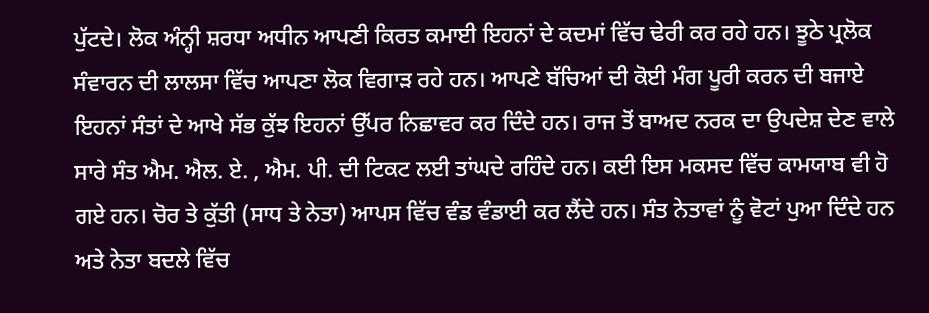ਪੁੱਟਦੇ। ਲੋਕ ਅੰਨ੍ਹੀ ਸ਼ਰਧਾ ਅਧੀਨ ਆਪਣੀ ਕਿਰਤ ਕਮਾਈ ਇਹਨਾਂ ਦੇ ਕਦਮਾਂ ਵਿੱਚ ਢੇਰੀ ਕਰ ਰਹੇ ਹਨ। ਝੂਠੇ ਪ੍ਰਲੋਕ ਸੰਵਾਰਨ ਦੀ ਲਾਲਸਾ ਵਿੱਚ ਆਪਣਾ ਲੋਕ ਵਿਗਾੜ ਰਹੇ ਹਨ। ਆਪਣੇ ਬੱਚਿਆਂ ਦੀ ਕੋਈ ਮੰਗ ਪੂਰੀ ਕਰਨ ਦੀ ਬਜਾਏ ਇਹਨਾਂ ਸੰਤਾਂ ਦੇ ਆਖੇ ਸੱਭ ਕੁੱਝ ਇਹਨਾਂ ਉੱਪਰ ਨਿਛਾਵਰ ਕਰ ਦਿੰਦੇ ਹਨ। ਰਾਜ ਤੋਂ ਬਾਅਦ ਨਰਕ ਦਾ ਉਪਦੇਸ਼ ਦੇਣ ਵਾਲੇ ਸਾਰੇ ਸੰਤ ਐਮ. ਐਲ. ਏ. , ਐਮ. ਪੀ. ਦੀ ਟਿਕਟ ਲਈ ਤਾਂਘਦੇ ਰਹਿੰਦੇ ਹਨ। ਕਈ ਇਸ ਮਕਸਦ ਵਿੱਚ ਕਾਮਯਾਬ ਵੀ ਹੋ ਗਏ ਹਨ। ਚੋਰ ਤੇ ਕੁੱਤੀ (ਸਾਧ ਤੇ ਨੇਤਾ) ਆਪਸ ਵਿੱਚ ਵੰਡ ਵੰਡਾਈ ਕਰ ਲੈਂਦੇ ਹਨ। ਸੰਤ ਨੇਤਾਵਾਂ ਨੂੰ ਵੋਟਾਂ ਪੁਆ ਦਿੰਦੇ ਹਨ ਅਤੇ ਨੇਤਾ ਬਦਲੇ ਵਿੱਚ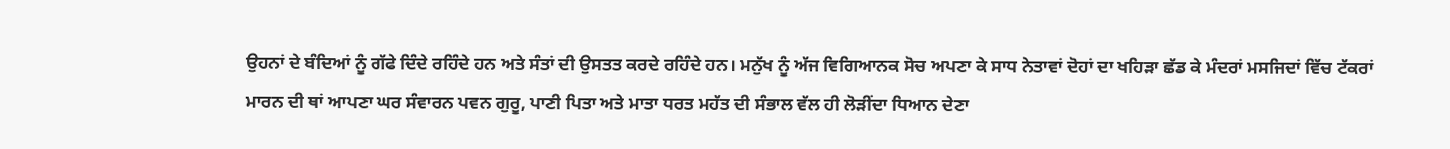ਉਹਨਾਂ ਦੇ ਬੰਦਿਆਂ ਨੂੰ ਗੱਫੇ ਦਿੰਦੇ ਰਹਿੰਦੇ ਹਨ ਅਤੇ ਸੰਤਾਂ ਦੀ ਉਸਤਤ ਕਰਦੇ ਰਹਿੰਦੇ ਹਨ। ਮਨੁੱਖ ਨੂੰ ਅੱਜ ਵਿਗਿਆਨਕ ਸੋਚ ਅਪਣਾ ਕੇ ਸਾਧ ਨੇਤਾਵਾਂ ਦੋਹਾਂ ਦਾ ਖਹਿੜਾ ਛੱਡ ਕੇ ਮੰਦਰਾਂ ਮਸਜਿਦਾਂ ਵਿੱਚ ਟੱਕਰਾਂ ਮਾਰਨ ਦੀ ਥਾਂ ਆਪਣਾ ਘਰ ਸੰਵਾਰਨ ਪਵਨ ਗੁਰੂ, ਪਾਣੀ ਪਿਤਾ ਅਤੇ ਮਾਤਾ ਧਰਤ ਮਹੱਤ ਦੀ ਸੰਭਾਲ ਵੱਲ ਹੀ ਲੋੜੀਂਦਾ ਧਿਆਨ ਦੇਣਾ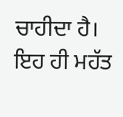ਚਾਹੀਦਾ ਹੈ। ਇਹ ਹੀ ਮਹੱਤ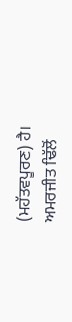(ਮਹੱਤਵਪੂਰਣ) ਹੈ।
ਅਮਰਜੀਤ ਢਿੱਲੋਂ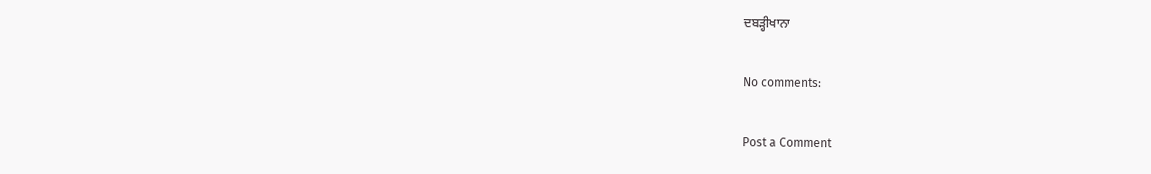ਦਬੜ੍ਹੀਖਾਨਾ

No comments:

Post a Comment